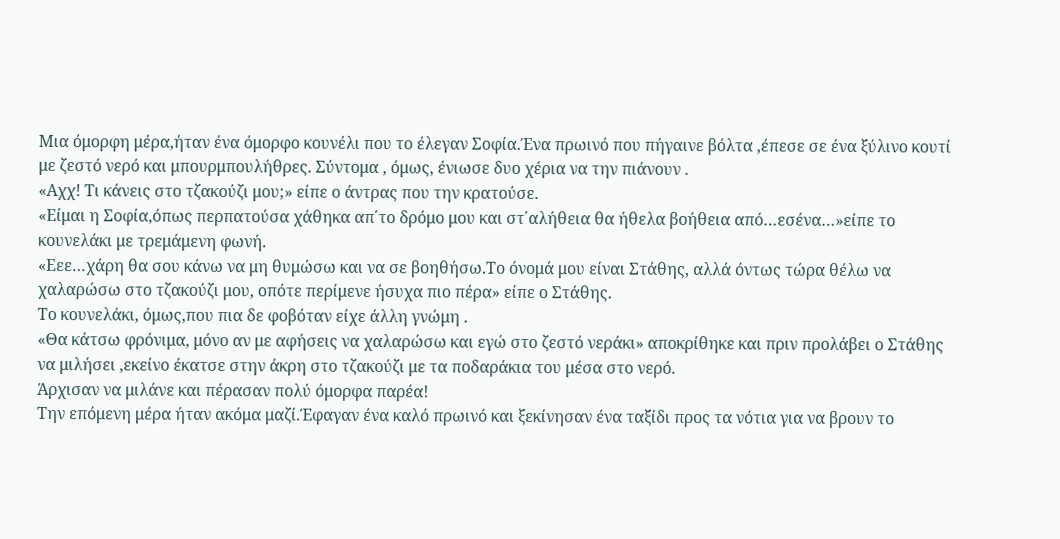Μια όμορφη μέρα,ήταν ένα όμορφο κουνέλι που το έλεγαν Σοφία.Ένα πρωινό που πήγαινε βόλτα ,έπεσε σε ένα ξύλινο κουτί με ζεστό νερό και μπουρμπουλήθρες. Σύντομα , όμως, ένιωσε δυο χέρια να την πιάνουν .
«Αχχ! Τι κάνεις στο τζακούζι μου;» είπε ο άντρας που την κρατούσε.
«Είμαι η Σοφία,όπως περπατούσα χάθηκα απ΄το δρόμο μου και στ΄αλήθεια θα ήθελα βοήθεια από…εσένα…»είπε το κουνελάκι με τρεμάμενη φωνή.
«Εεε…χάρη θα σου κάνω να μη θυμώσω και να σε βοηθήσω.Το όνομά μου είναι Στάθης, αλλά όντως τώρα θέλω να χαλαρώσω στο τζακούζι μου, οπότε περίμενε ήσυχα πιο πέρα» είπε ο Στάθης.
Το κουνελάκι, όμως,που πια δε φοβόταν είχε άλλη γνώμη .
«Θα κάτσω φρόνιμα, μόνο αν με αφήσεις να χαλαρώσω και εγώ στο ζεστό νεράκι» αποκρίθηκε και πριν προλάβει ο Στάθης να μιλήσει ,εκείνο έκατσε στην άκρη στο τζακούζι με τα ποδαράκια του μέσα στο νερό.
Άρχισαν να μιλάνε και πέρασαν πολύ όμορφα παρέα!
Την επόμενη μέρα ήταν ακόμα μαζί.Έφαγαν ένα καλό πρωινό και ξεκίνησαν ένα ταξίδι προς τα νότια για να βρουν το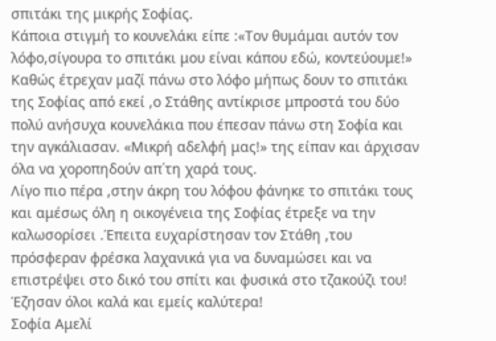σπιτάκι της μικρής Σοφίας.
Κάποια στιγμή το κουνελάκι είπε :«Τον θυμάμαι αυτόν τον λόφο,σίγουρα το σπιτάκι μου είναι κάπου εδώ, κοντεύουμε!»
Καθώς έτρεχαν μαζί πάνω στο λόφο μήπως δουν το σπιτάκι της Σοφίας από εκεί ,ο Στάθης αντίκρισε μπροστά του δύο πολύ ανήσυχα κουνελάκια που έπεσαν πάνω στη Σοφία και την αγκάλιασαν. «Μικρή αδελφή μας!» της είπαν και άρχισαν όλα να χοροπηδούν απ΄τη χαρά τους.
Λίγο πιο πέρα ,στην άκρη του λόφου φάνηκε το σπιτάκι τους και αμέσως όλη η οικογένεια της Σοφίας έτρεξε να την καλωσορίσει .Έπειτα ευχαρίστησαν τον Στάθη ,του πρόσφεραν φρέσκα λαχανικά για να δυναμώσει και να επιστρέψει στο δικό του σπίτι και φυσικά στο τζακούζι του!
Έζησαν όλοι καλά και εμείς καλύτερα!
Σοφία Αμελί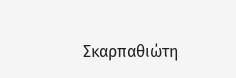Σκαρπαθιώτη